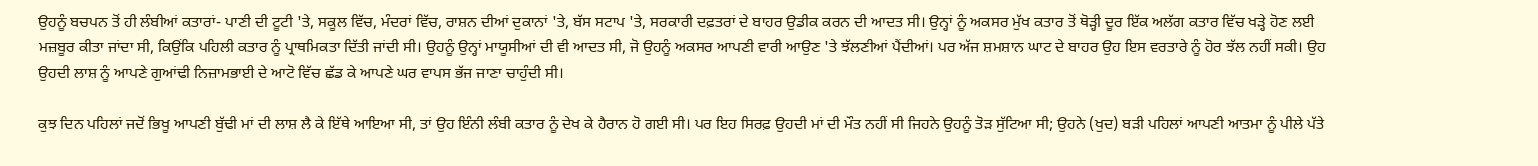ਉਹਨੂੰ ਬਚਪਨ ਤੋਂ ਹੀ ਲੰਬੀਆਂ ਕਤਾਰਾਂ- ਪਾਣੀ ਦੀ ਟੂਟੀ 'ਤੇ, ਸਕੂਲ ਵਿੱਚ, ਮੰਦਰਾਂ ਵਿੱਚ, ਰਾਸ਼ਨ ਦੀਆਂ ਦੁਕਾਨਾਂ 'ਤੇ, ਬੱਸ ਸਟਾਪ 'ਤੇ, ਸਰਕਾਰੀ ਦਫ਼ਤਰਾਂ ਦੇ ਬਾਹਰ ਉਡੀਕ ਕਰਨ ਦੀ ਆਦਤ ਸੀ। ਉਨ੍ਹਾਂ ਨੂੰ ਅਕਸਰ ਮੁੱਖ ਕਤਾਰ ਤੋਂ ਥੋੜ੍ਹੀ ਦੂਰ ਇੱਕ ਅਲੱਗ ਕਤਾਰ ਵਿੱਚ ਖੜ੍ਹੇ ਹੋਣ ਲਈ ਮਜ਼ਬੂਰ ਕੀਤਾ ਜਾਂਦਾ ਸੀ, ਕਿਉਂਕਿ ਪਹਿਲੀ ਕਤਾਰ ਨੂੰ ਪ੍ਰਾਥਮਿਕਤਾ ਦਿੱਤੀ ਜਾਂਦੀ ਸੀ। ਉਹਨੂੰ ਉਨ੍ਹਾਂ ਮਾਯੂਸੀਆਂ ਦੀ ਵੀ ਆਦਤ ਸੀ, ਜੋ ਉਹਨੂੰ ਅਕਸਰ ਆਪਣੀ ਵਾਰੀ ਆਉਣ 'ਤੇ ਝੱਲਣੀਆਂ ਪੈਂਦੀਆਂ। ਪਰ ਅੱਜ ਸ਼ਮਸ਼ਾਨ ਘਾਟ ਦੇ ਬਾਹਰ ਉਹ ਇਸ ਵਰਤਾਰੇ ਨੂੰ ਹੋਰ ਝੱਲ ਨਹੀਂ ਸਕੀ। ਉਹ ਉਹਦੀ ਲਾਸ਼ ਨੂੰ ਆਪਣੇ ਗੁਆਂਢੀ ਨਿਜ਼ਾਮਭਾਈ ਦੇ ਆਟੋ ਵਿੱਚ ਛੱਡ ਕੇ ਆਪਣੇ ਘਰ ਵਾਪਸ ਭੱਜ ਜਾਣਾ ਚਾਹੁੰਦੀ ਸੀ।

ਕੁਝ ਦਿਨ ਪਹਿਲਾਂ ਜਦੋਂ ਭਿਖੂ ਆਪਣੀ ਬੁੱਢੀ ਮਾਂ ਦੀ ਲਾਸ਼ ਲੈ ਕੇ ਇੱਥੇ ਆਇਆ ਸੀ, ਤਾਂ ਉਹ ਇੰਨੀ ਲੰਬੀ ਕਤਾਰ ਨੂੰ ਦੇਖ ਕੇ ਹੈਰਾਨ ਹੋ ਗਈ ਸੀ। ਪਰ ਇਹ ਸਿਰਫ਼ ਉਹਦੀ ਮਾਂ ਦੀ ਮੌਤ ਨਹੀਂ ਸੀ ਜਿਹਨੇ ਉਹਨੂੰ ਤੋੜ ਸੁੱਟਿਆ ਸੀ; ਉਹਨੇ (ਖੁਦ) ਬੜੀ ਪਹਿਲਾਂ ਆਪਣੀ ਆਤਮਾ ਨੂੰ ਪੀਲੇ ਪੱਤੇ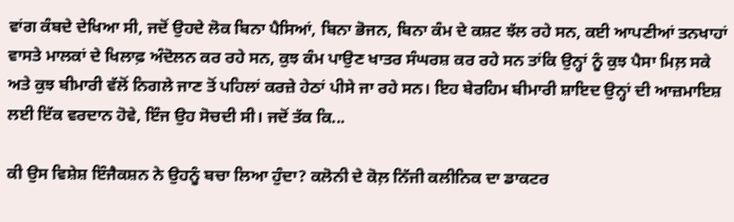ਵਾਂਗ ਕੰਬਦੇ ਦੇਖਿਆ ਸੀ, ਜਦੋਂ ਉਹਦੇ ਲੋਕ ਬਿਨਾ ਪੈਸਿਆਂ, ਬਿਨਾ ਭੋਜਨ, ਬਿਨਾ ਕੰਮ ਦੇ ਕਸ਼ਟ ਝੱਲ ਰਹੇ ਸਨ, ਕਈ ਆਪਣੀਆਂ ਤਨਖਾਹਾਂ ਵਾਸਤੇ ਮਾਲਕਾਂ ਦੇ ਖਿਲਾਫ਼ ਅੰਦੋਲਨ ਕਰ ਰਹੇ ਸਨ, ਕੁਝ ਕੰਮ ਪਾਉਣ ਖਾਤਰ ਸੰਘਰਸ਼ ਕਰ ਰਹੇ ਸਨ ਤਾਂਕਿ ਉਨ੍ਹਾਂ ਨੂੰ ਕੁਝ ਪੈਸਾ ਮਿਲ਼ ਸਕੇ ਅਤੇ ਕੁਝ ਬੀਮਾਰੀ ਵੱਲੋਂ ਨਿਗਲੇ ਜਾਣ ਤੋਂ ਪਹਿਲਾਂ ਕਰਜ਼ੇ ਹੇਠਾਂ ਪੀਸੇ ਜਾ ਰਹੇ ਸਨ। ਇਹ ਬੇਰਹਿਮ ਬੀਮਾਰੀ ਸ਼ਾਇਦ ਉਨ੍ਹਾਂ ਦੀ ਆਜ਼ਮਾਇਸ਼ ਲਈ ਇੱਕ ਵਰਦਾਨ ਹੋਵੇ, ਇੰਜ ਉਹ ਸੋਚਦੀ ਸੀ। ਜਦੋਂ ਤੱਕ ਕਿ...

ਕੀ ਉਸ ਵਿਸ਼ੇਸ਼ ਇੰਜੈਕਸ਼ਨ ਨੇ ਉਹਨੂੰ ਬਚਾ ਲਿਆ ਹੁੰਦਾ? ਕਲੋਨੀ ਦੇ ਕੋਲ਼ ਨਿੱਜੀ ਕਲੀਨਿਕ ਦਾ ਡਾਕਟਰ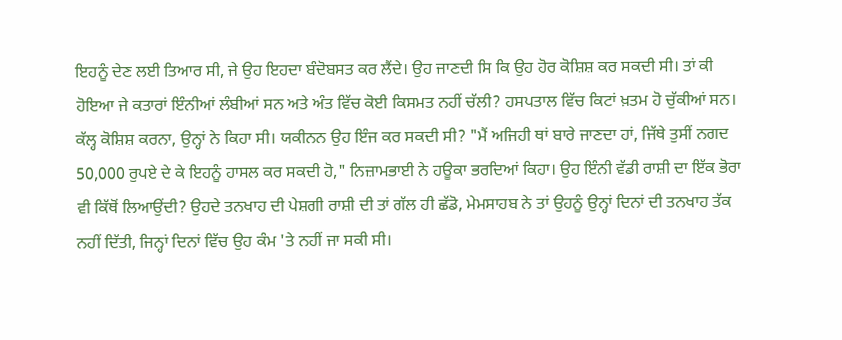ਇਹਨੂੰ ਦੇਣ ਲਈ ਤਿਆਰ ਸੀ, ਜੇ ਉਹ ਇਹਦਾ ਬੰਦੋਬਸਤ ਕਰ ਲੈਂਦੇ। ਉਹ ਜਾਣਦੀ ਸਿ ਕਿ ਉਹ ਹੋਰ ਕੋਸ਼ਿਸ਼ ਕਰ ਸਕਦੀ ਸੀ। ਤਾਂ ਕੀ ਹੋਇਆ ਜੇ ਕਤਾਰਾਂ ਇੰਨੀਆਂ ਲੰਬੀਆਂ ਸਨ ਅਤੇ ਅੰਤ ਵਿੱਚ ਕੋਈ ਕਿਸਮਤ ਨਹੀਂ ਚੱਲੀ? ਹਸਪਤਾਲ ਵਿੱਚ ਕਿਟਾਂ ਖ਼ਤਮ ਹੋ ਚੁੱਕੀਆਂ ਸਨ। ਕੱਲ੍ਹ ਕੋਸ਼ਿਸ਼ ਕਰਨਾ, ਉਨ੍ਹਾਂ ਨੇ ਕਿਹਾ ਸੀ। ਯਕੀਨਨ ਉਹ ਇੰਜ ਕਰ ਸਕਦੀ ਸੀ? "ਮੈਂ ਅਜਿਹੀ ਥਾਂ ਬਾਰੇ ਜਾਣਦਾ ਹਾਂ, ਜਿੱਥੇ ਤੁਸੀਂ ਨਗਦ 50,000 ਰੁਪਏ ਦੇ ਕੇ ਇਹਨੂੰ ਹਾਸਲ ਕਰ ਸਕਦੀ ਹੋ," ਨਿਜ਼ਾਮਭਾਈ ਨੇ ਹਊਕਾ ਭਰਦਿਆਂ ਕਿਹਾ। ਉਹ ਇੰਨੀ ਵੱਡੀ ਰਾਸ਼ੀ ਦਾ ਇੱਕ ਭੋਰਾ ਵੀ ਕਿੱਥੋਂ ਲਿਆਉਂਦੀ? ਉਹਦੇ ਤਨਖਾਹ ਦੀ ਪੇਸ਼ਗੀ ਰਾਸ਼ੀ ਦੀ ਤਾਂ ਗੱਲ ਹੀ ਛੱਡੋ, ਮੇਮਸਾਹਬ ਨੇ ਤਾਂ ਉਹਨੂੰ ਉਨ੍ਹਾਂ ਦਿਨਾਂ ਦੀ ਤਨਖਾਹ ਤੱਕ ਨਹੀਂ ਦਿੱਤੀ, ਜਿਨ੍ਹਾਂ ਦਿਨਾਂ ਵਿੱਚ ਉਹ ਕੰਮ 'ਤੇ ਨਹੀਂ ਜਾ ਸਕੀ ਸੀ।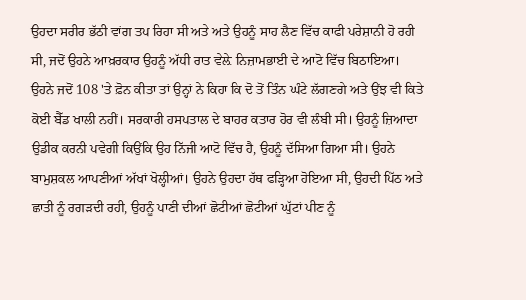ਉਹਦਾ ਸਰੀਰ ਭੱਠੀ ਵਾਂਗ ਤਪ ਰਿਹਾ ਸੀ ਅਤੇ ਅਤੇ ਉਹਨੂੰ ਸਾਹ ਲੈਣ ਵਿੱਚ ਕਾਫੀ ਪਰੇਸ਼ਾਨੀ ਹੋ ਰਹੀ ਸੀ, ਜਦੋਂ ਉਹਨੇ ਆਖ਼ਰਕਾਰ ਉਹਨੂੰ ਅੱਧੀ ਰਾਤ ਵੇਲ਼ੇ ਨਿਜ਼ਾਮਭਾਈ ਦੇ ਆਟੋ ਵਿੱਚ ਬਿਠਾਇਆ। ਉਹਨੇ ਜਦੋਂ 108 'ਤੇ ਫ਼ੋਨ ਕੀਤਾ ਤਾਂ ਉਨ੍ਹਾਂ ਨੇ ਕਿਹਾ ਕਿ ਦੋ ਤੋਂ ਤਿੰਨ ਘੰਟੇ ਲੱਗਣਗੇ ਅਤੇ ਉਂਝ ਵੀ ਕਿਤੇ ਕੋਈ ਬੈੱਡ ਖਾਲੀ ਨਹੀਂ। ਸਰਕਾਰੀ ਹਸਪਤਾਲ ਦੇ ਬਾਹਰ ਕਤਾਰ ਹੋਰ ਵੀ ਲੰਬੀ ਸੀ। ਉਹਨੂੰ ਜ਼ਿਆਦਾ ਉਡੀਕ ਕਰਨੀ ਪਵੇਗੀ ਕਿਉਂਕਿ ਉਹ ਨਿੱਜੀ ਆਟੋ ਵਿੱਚ ਹੈ, ਉਹਨੂੰ ਦੱਸਿਆ ਗਿਆ ਸੀ। ਉਹਨੇ ਬਾਮੁਸ਼ਕਲ ਆਪਣੀਆਂ ਅੱਖਾਂ ਖੋਲ੍ਹੀਆਂ। ਉਹਨੇ ਉਹਦਾ ਹੱਥ ਫੜ੍ਹਿਆ ਹੋਇਆ ਸੀ, ਉਹਦੀ ਪਿੱਠ ਅਤੇ ਛਾਤੀ ਨੂੰ ਰਗੜਦੀ ਰਹੀ, ਉਹਨੂੰ ਪਾਣੀ ਦੀਆਂ ਛੋਟੀਆਂ ਛੋਟੀਆਂ ਘੁੱਟਾਂ ਪੀਣ ਨੂੰ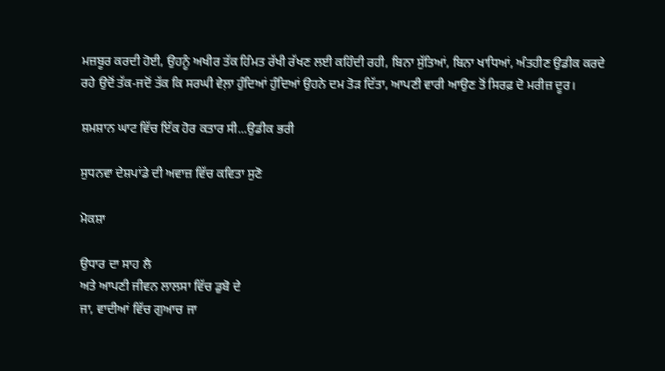ਮਜ਼ਬੂਰ ਕਰਦੀ ਹੋਈ, ਉਹਨੂੰ ਅਖੀਰ ਤੱਕ ਹਿੰਮਤ ਰੱਖੀ ਰੱਖਣ ਲਈ ਕਹਿੰਦੀ ਰਹੀ, ਬਿਨਾ ਸੁੱਤਿਆਂ, ਬਿਨਾ ਖਾਧਿਆਂ, ਅੰਤਹੀਣ ਉਡੀਕ ਕਰਦੇ ਰਹੇ ਉਦੋਂ ਤੱਕ-ਜਦੋਂ ਤੱਕ ਕਿ ਸਰਘੀ ਵੇਲ਼ਾ ਹੁੰਦਿਆਂ ਹੁੰਦਿਆਂ ਉਹਨੇ ਦਮ ਤੋੜ ਦਿੱਤਾ, ਆਪਣੀ ਵਾਰੀ ਆਉਣ ਤੋਂ ਸਿਰਫ਼ ਦੋ ਮਰੀਜ਼ ਦੂਰ।

ਸ਼ਮਸ਼ਾਨ ਘਾਟ ਵਿੱਚ ਇੱਕ ਹੋਰ ਕਤਾਰ ਸੀ...ਉਡੀਕ ਭਰੀ

ਸੁਧਨਵਾ ਦੇਸ਼ਪਾਂਡੇ ਦੀ ਅਵਾਜ਼ ਵਿੱਚ ਕਵਿਤਾ ਸੁਣੋ

ਮੋਕਸ਼ਾ

ਉਧਾਰ ਦਾ ਸਾਹ ਲੈ
ਅਤੇ ਆਪਣੀ ਜੀਵਨ ਲਾਲਸਾ ਵਿੱਚ ਡੁਬੋ ਦੇ
ਜਾ, ਵਾਦੀਆਂ ਵਿੱਚ ਗੁਆਚ ਜਾ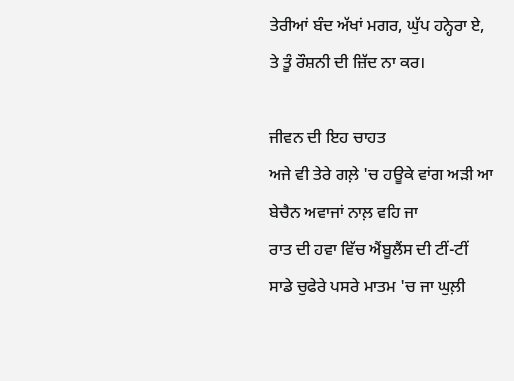ਤੇਰੀਆਂ ਬੰਦ ਅੱਖਾਂ ਮਗਰ, ਘੁੱਪ ਹਨ੍ਹੇਰਾ ਏ,
ਤੇ ਤੂੰ ਰੌਸ਼ਨੀ ਦੀ ਜ਼ਿੱਦ ਨਾ ਕਰ।

ਜੀਵਨ ਦੀ ਇਹ ਚਾਹਤ
ਅਜੇ ਵੀ ਤੇਰੇ ਗਲ਼ੇ 'ਚ ਹਊਕੇ ਵਾਂਗ ਅੜੀ ਆ
ਬੇਚੈਨ ਅਵਾਜਾਂ ਨਾਲ਼ ਵਹਿ ਜਾ
ਰਾਤ ਦੀ ਹਵਾ ਵਿੱਚ ਐਂਬੂਲੈਂਸ ਦੀ ਟੀਂ-ਟੀਂ
ਸਾਡੇ ਚੁਫੇਰੇ ਪਸਰੇ ਮਾਤਮ 'ਚ ਜਾ ਘੁਲ਼ੀ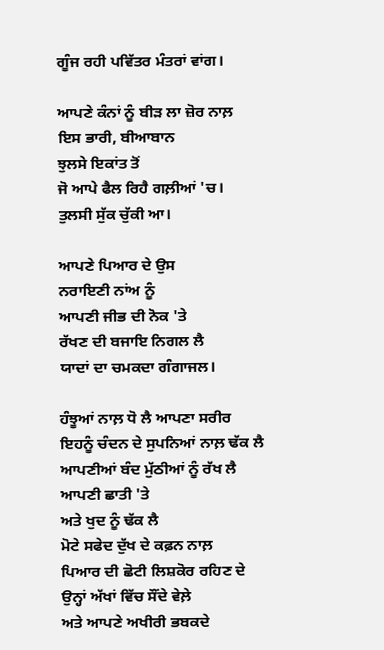ਗੂੰਜ ਰਹੀ ਪਵਿੱਤਰ ਮੰਤਰਾਂ ਵਾਂਗ।

ਆਪਣੇ ਕੰਨਾਂ ਨੂੰ ਬੀੜ ਲਾ ਜ਼ੋਰ ਨਾਲ਼
ਇਸ ਭਾਰੀ, ਬੀਆਬਾਨ
ਝੁਲਸੇ ਇਕਾਂਤ ਤੋਂ
ਜੋ ਆਪੇ ਫੈਲ ਰਿਹੈ ਗਲ਼ੀਆਂ 'ਚ।
ਤੁਲਸੀ ਸੁੱਕ ਚੁੱਕੀ ਆ।

ਆਪਣੇ ਪਿਆਰ ਦੇ ਉਸ
ਨਰਾਇਣੀ ਨਾਂਅ ਨੂੰ
ਆਪਣੀ ਜੀਭ ਦੀ ਨੋਕ 'ਤੇ
ਰੱਖਣ ਦੀ ਬਜਾਇ ਨਿਗਲ ਲੈ
ਯਾਦਾਂ ਦਾ ਚਮਕਦਾ ਗੰਗਾਜਲ।

ਹੰਝੂਆਂ ਨਾਲ਼ ਧੋ ਲੈ ਆਪਣਾ ਸਰੀਰ
ਇਹਨੂੰ ਚੰਦਨ ਦੇ ਸੁਪਨਿਆਂ ਨਾਲ਼ ਢੱਕ ਲੈ
ਆਪਣੀਆਂ ਬੰਦ ਮੁੱਠੀਆਂ ਨੂੰ ਰੱਖ ਲੈ ਆਪਣੀ ਛਾਤੀ 'ਤੇ
ਅਤੇ ਖੁਦ ਨੂੰ ਢੱਕ ਲੈ
ਮੋਟੇ ਸਫੇਦ ਦੁੱਖ ਦੇ ਕਫ਼ਨ ਨਾਲ਼
ਪਿਆਰ ਦੀ ਛੋਟੀ ਲਿਸ਼ਕੋਰ ਰਹਿਣ ਦੇ
ਉਨ੍ਹਾਂ ਅੱਖਾਂ ਵਿੱਚ ਸੌਂਦੇ ਵੇਲ਼ੇ
ਅਤੇ ਆਪਣੇ ਅਖੀਰੀ ਭਬਕਦੇ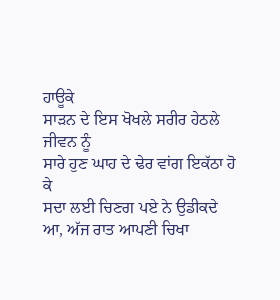ਹਾਊਕੇ
ਸਾੜਨ ਦੇ ਇਸ ਖੋਖਲੇ ਸਰੀਰ ਹੇਠਲੇ ਜੀਵਨ ਨੂੰ
ਸਾਰੇ ਹੁਣ ਘਾਹ ਦੇ ਢੇਰ ਵਾਂਗ ਇਕੱਠਾ ਹੋ ਕੇ
ਸਦਾ ਲਈ ਚਿਣਗ ਪਏ ਨੇ ਉਡੀਕਦੇ
ਆ, ਅੱਜ ਰਾਤ ਆਪਣੀ ਚਿਖਾ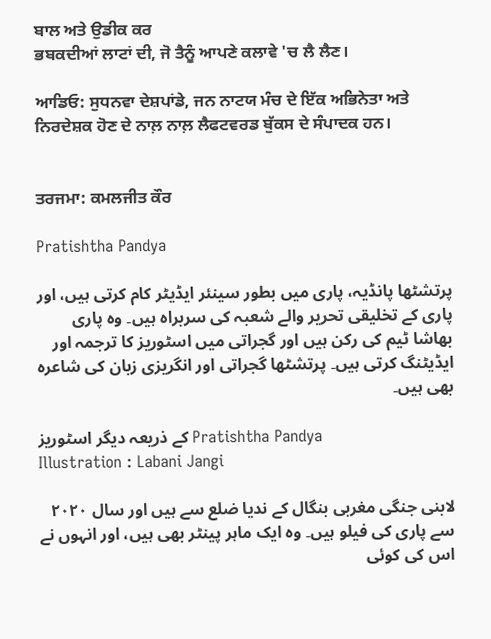ਬਾਲ ਅਤੇ ਉਡੀਕ ਕਰ
ਭਬਕਦੀਆਂ ਲਾਟਾਂ ਦੀ, ਜੋ ਤੈਨੂੰ ਆਪਣੇ ਕਲਾਵੇ 'ਚ ਲੈ ਲੈਣ।

ਆਡਿਓ: ਸੁਧਨਵਾ ਦੇਸ਼ਪਾਂਡੇ, ਜਨ ਨਾਟਯ ਮੰਚ ਦੇ ਇੱਕ ਅਭਿਨੇਤਾ ਅਤੇ ਨਿਰਦੇਸ਼ਕ ਹੋਣ ਦੇ ਨਾਲ਼ ਨਾਲ਼ ਲੈਫਟਵਰਡ ਬੁੱਕਸ ਦੇ ਸੰਪਾਦਕ ਹਨ।


ਤਰਜਮਾ: ਕਮਲਜੀਤ ਕੌਰ

Pratishtha Pandya

پرتشٹھا پانڈیہ، پاری میں بطور سینئر ایڈیٹر کام کرتی ہیں، اور پاری کے تخلیقی تحریر والے شعبہ کی سربراہ ہیں۔ وہ پاری بھاشا ٹیم کی رکن ہیں اور گجراتی میں اسٹوریز کا ترجمہ اور ایڈیٹنگ کرتی ہیں۔ پرتشٹھا گجراتی اور انگریزی زبان کی شاعرہ بھی ہیں۔

کے ذریعہ دیگر اسٹوریز Pratishtha Pandya
Illustration : Labani Jangi

لابنی جنگی مغربی بنگال کے ندیا ضلع سے ہیں اور سال ۲۰۲۰ سے پاری کی فیلو ہیں۔ وہ ایک ماہر پینٹر بھی ہیں، اور انہوں نے اس کی کوئی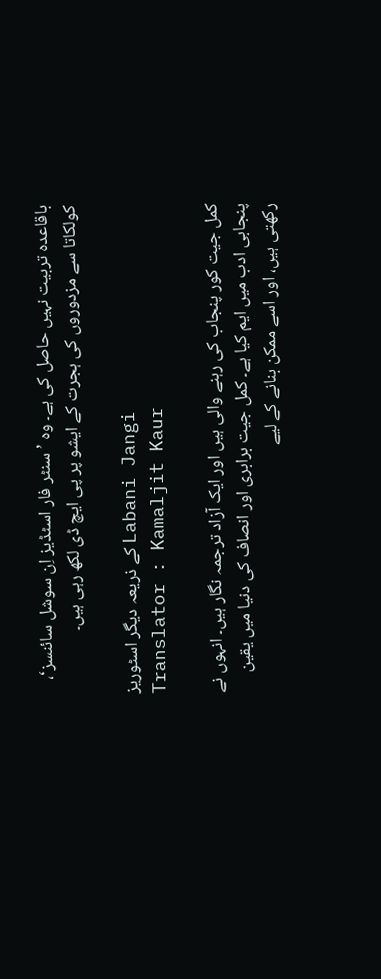باقاعدہ تربیت نہیں حاصل کی ہے۔ وہ ’سنٹر فار اسٹڈیز اِن سوشل سائنسز‘، کولکاتا سے مزدوروں کی ہجرت کے ایشو پر پی ایچ ڈی لکھ رہی ہیں۔

کے ذریعہ دیگر اسٹوریز Labani Jangi
Translator : Kamaljit Kaur

کمل جیت کور پنجاب کی رہنے والی ہیں اور ایک آزاد ترجمہ نگار ہیں۔ انہوں نے پنجابی ادب میں ایم کیا ہے۔ کمل جیت برابری اور انصاف کی دنیا میں یقین رکھتی ہیں، اور اسے ممکن بنانے کے لیے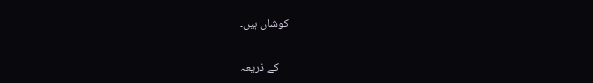کوشاں ہیں۔

کے ذریعہ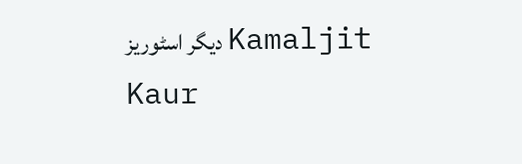دیگر اسٹوریز Kamaljit Kaur